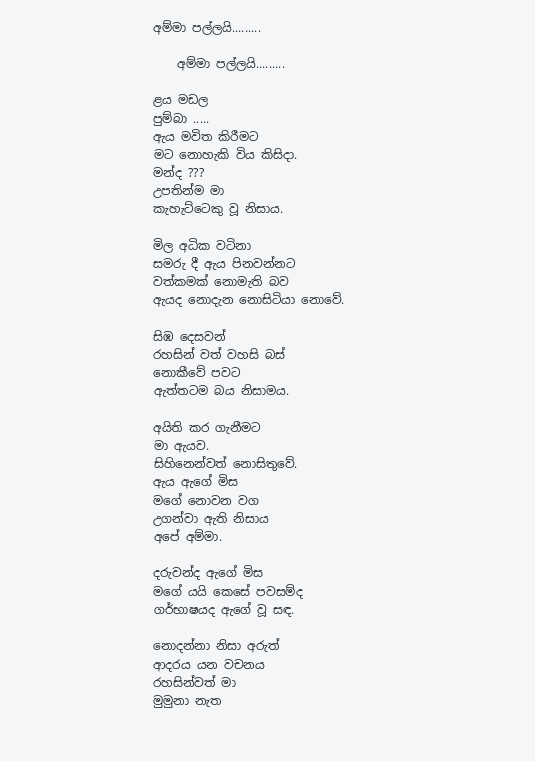අම්මා පල්ලයි.........

    අම්මා පල්ලයි.........

ළය මඩල
පුම්බා .....
ඇය මවිත කිරීමට
මට නොහැකි විය කිසිදා.
මන්ද ???
උපතින්ම මා
කැහැට්ටෙකු වූ නිසාය.

මිල අධික වටිනා
සමරු දී ඇය පිනවන්නට
වත්කමක් නොමැති බව
ඇයද නොදැන නොසිටියා නොවේ.

සිඹ දෙසවන්
රහසින් වත් වහසි බස්
නොකීවේ පවට
ඇත්තටම බය නිසාමය.

අයිති කර ගැනීමට
මා ඇයව.
සිහිනෙන්වත් නොසිතුවේ.
ඇය ඇගේ මිස
මගේ නොවන වග
උගන්වා ඇති නිසාය
අපේ අම්මා.

දරුවන්ද ඇගේ මිස
මගේ යයි කෙසේ පවසම්ද
ගර්භාෂයද ඇගේ වූ සඳ.

නොදන්නා නිසා අරුත්
ආදරය යන වචනය
රහසින්වත් මා
මුමුනා නැත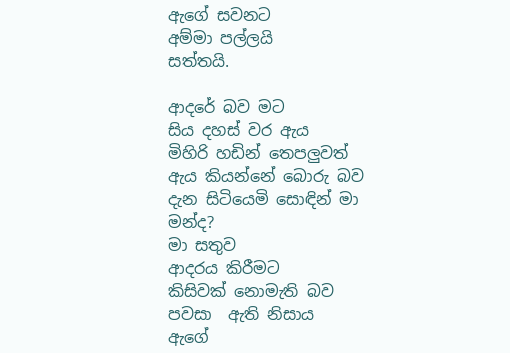ඇගේ සවනට
අම්මා පල්ලයි
සත්තයි.

ආදරේ බව මට
සිය දහස් වර ඇය
මිහිරි හඩින් තෙපලුවත්
ඇය කියන්නේ බොරු බව
දැන සිටියෙමි සොඳින් මා
මන්ද?
මා සතුව
ආදරය කිරීමට
කිසිවක් නොමැති බව
පවසා  ඇති නිසාය
ඇගේ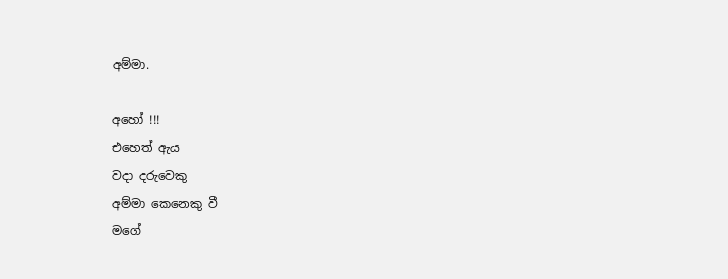අම්මා.

අහෝ !!!
එහෙත් ඇය
වදා දරුවෙකු
අම්මා කෙනෙකු වී
මගේ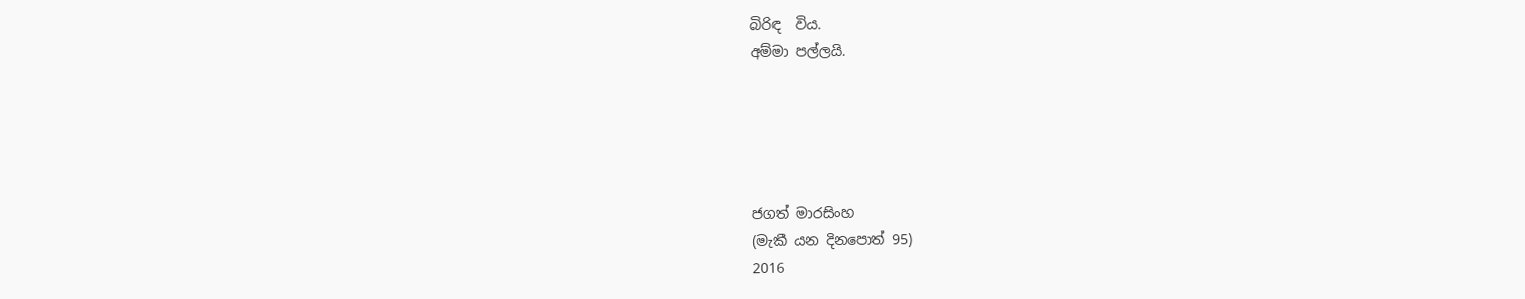බිරිඳ  විය.
අම්මා පල්ලයි.





ජගත් මාරසිංහ
(මැකී යන දිනපොත් 95)
2016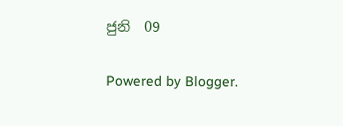ජුනි  09


Powered by Blogger.